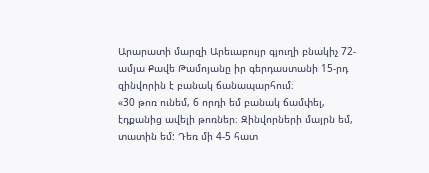Արարատի մարզի Արեւաբույր գյուղի բնակիչ 72-ամյա Քավե Թամոյանը իր գերդաստանի 15-րդ զինվորին է բանակ ճանապարհում։
«30 թոռ ունեմ, 6 որդի եմ բանակ ճամփել, էդքանից ավելի թոռներ։ Զինվորների մայրն եմ, տատին եմ: Դեռ մի 4-5 հատ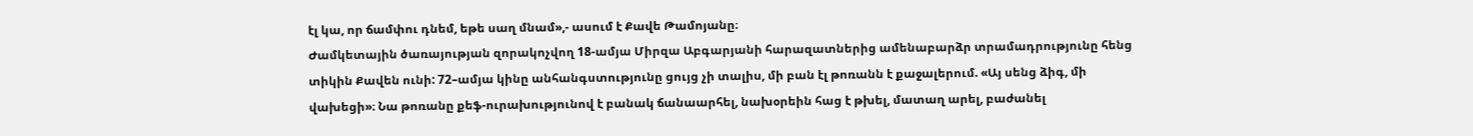էլ կա, որ ճամփու դնեմ, եթե սաղ մնամ»,- ասում է Քավե Թամոյանը։
Ժամկետային ծառայության զորակոչվող 18-ամյա Միրզա Աբգարյանի հարազատներից ամենաբարձր տրամադրությունը հենց տիկին Քավեն ունի: 72–ամյա կինը անհանգստությունը ցույց չի տալիս, մի բան էլ թոռանն է քաջալերում. «Այ սենց ձիգ, մի վախեցի»։ Նա թոռանը քեֆ-ուրախությունով է բանակ ճանաարհել, նախօրեին հաց է թխել, մատաղ արել, բաժանել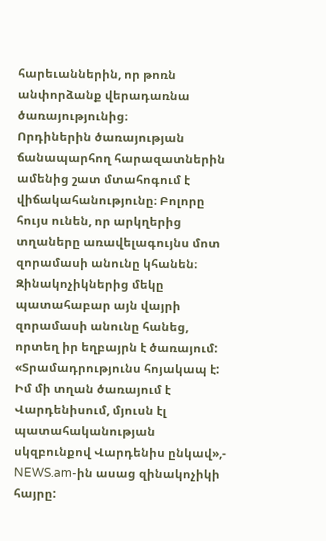հարեւաններին, որ թոռն անփորձանք վերադառնա ծառայությունից։
Որդիներին ծառայության ճանապարհող հարազատներին ամենից շատ մտահոգում է վիճակահանությունը։ Բոլորը հույս ունեն, որ արկղերից տղաները առավելագույնս մոտ զորամասի անունը կհանեն։
Զինակոչիկներից մեկը պատահաբար այն վայրի զորամասի անունը հանեց, որտեղ իր եղբայրն է ծառայում:
«Տրամադրությունս հոյակապ է: Իմ մի տղան ծառայում է Վարդենիսում, մյուսն էլ պատահականության սկզբունքով Վարդենիս ընկավ»,- NEWS.am-ին ասաց զինակոչիկի հայրը: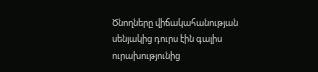Ծնողները վիճակահանության սենյակից դուրս էին գալիս ուրախությունից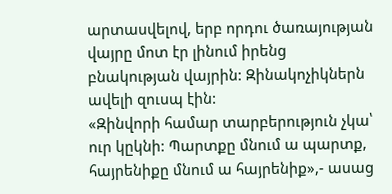արտասվելով, երբ որդու ծառայության վայրը մոտ էր լինում իրենց բնակության վայրին: Զինակոչիկներն ավելի զուսպ էին:
«Զինվորի համար տարբերություն չկա՝ ուր կըկնի: Պարտքը մնում ա պարտք, հայրենիքը մնում ա հայրենիք»,- ասաց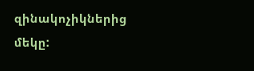զինակոչիկներից մեկը: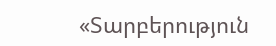«Տարբերություն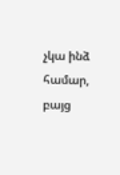չկա ինձ համար, բայց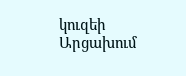կուզեի Արցախում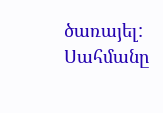ծառայել: Սահմանը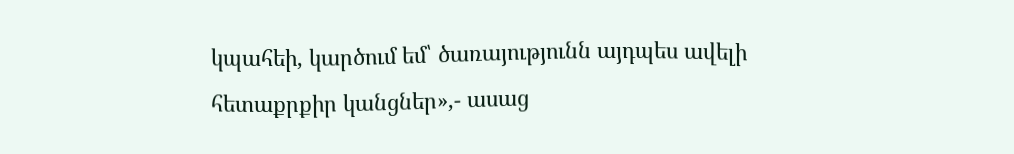կպահեի, կարծում եմ՝ ծառայությունն այդպես ավելի հետաքրքիր կանցներ»,- ասաց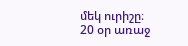մեկ ուրիշը։
20 օր առաջ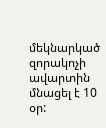մեկնարկած զորակոչի ավարտին մնացել է 10 օր: